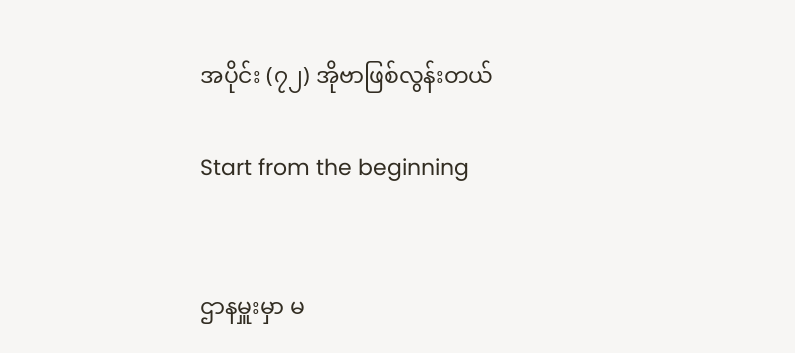အပိုင်း (၇၂) အိုဗာဖြစ်လွန်းတယ်

Start from the beginning


ဌာနမှူးမှာ မ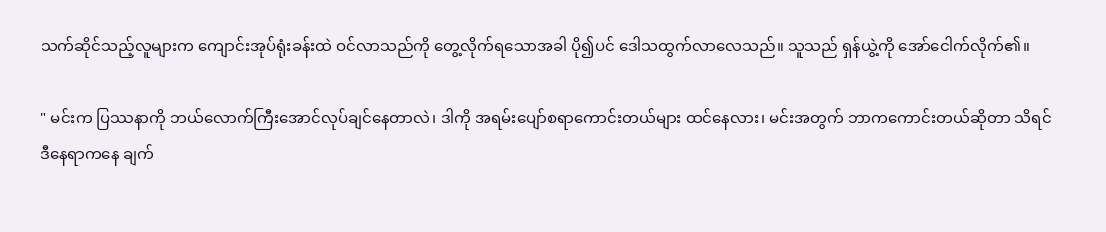သက်ဆိုင်သည့်လူများက ကျောင်းအုပ်ရုံးခန်းထဲ ဝင်လာသည်ကို တွေ့လိုက်ရသောအခါ ပို၍ပင် ဒေါသထွက်လာလေသည်။ သူသည် ရှန်ယွဲ့ကို အော်ငေါက်လိုက်၏။

" မင်းက ပြဿနာကို ဘယ်လောက်ကြီးအောင်လုပ်ချင်နေတာလဲ၊ ဒါကို အရမ်းပျော်စရာကောင်းတယ်များ ထင်နေလား၊ မင်းအတွက် ဘာကကောင်းတယ်ဆိုတာ သိရင် ဒီနေရာကနေ ချက်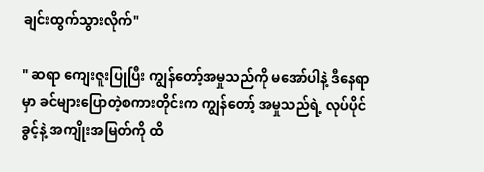ချင်းထွက်သွားလိုက်"

" ဆရာ ကျေးဇူးပြုပြီး ကျွန်တော့်အမှုသည်ကို မအော်ပါနဲ့ ဒီနေရာမှာ ခင်များပြောတဲ့စကားတိုင်းက ကျွန်တော့် အမှုသည်ရဲ့ လုပ်ပိုင်ခွင့်နဲ့ အကျိုးအမြတ်ကို ထိ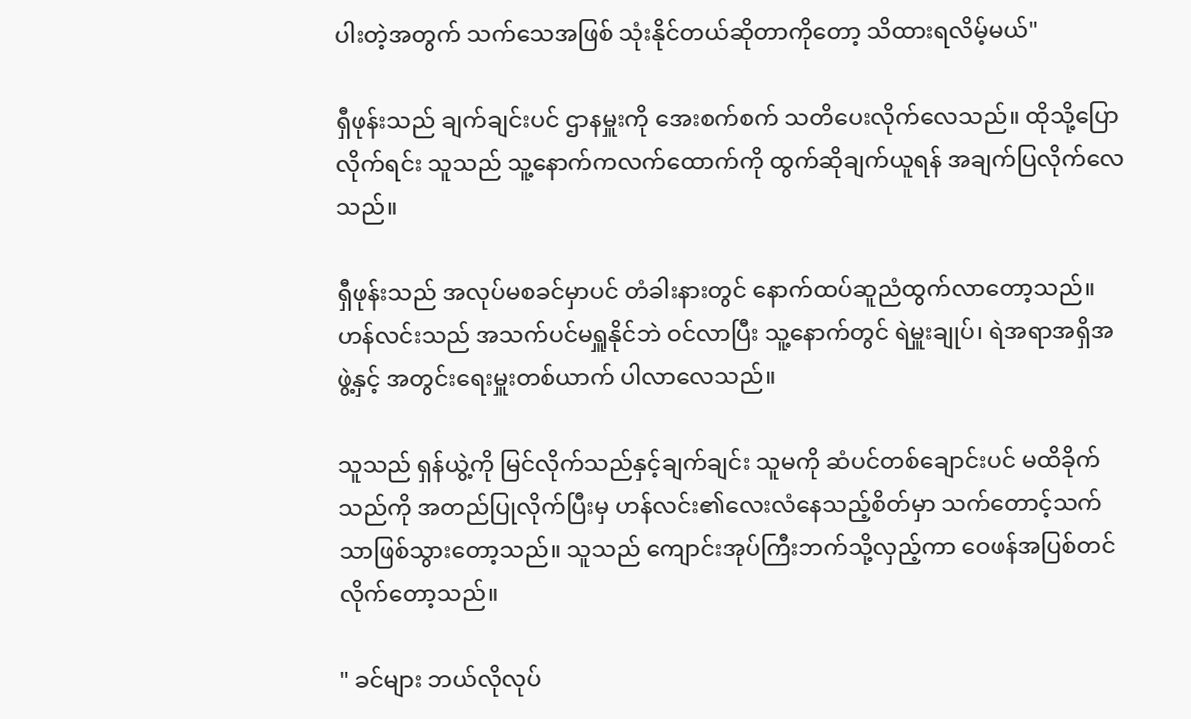ပါးတဲ့အတွက် သက်သေအဖြစ် သုံးနိုင်တယ်ဆိုတာကိုတော့ သိထားရလိမ့်မယ်"

ရှီဖုန်းသည် ချက်ချင်းပင် ဌာနမှူးကို အေးစက်စက် သတိပေးလိုက်လေသည်။ ထိုသို့ပြောလိုက်ရင်း သူသည် သူ့နောက်ကလက်ထောက်ကို ထွက်ဆိုချက်ယူရန် အချက်ပြလိုက်လေသည်။

ရှီဖုန်းသည် အလုပ်မစခင်မှာပင် တံခါးနားတွင် နောက်ထပ်ဆူညံထွက်လာတော့သည်။ ဟန်လင်းသည် အသက်ပင်မရှူနိုင်ဘဲ ဝင်လာပြီး သူ့နောက်တွင် ရဲမှူးချုပ်၊ ရဲအရာအရှိအဖွဲ့နှင့် အတွင်းရေးမှူးတစ်ယာက် ပါလာလေသည်။

သူသည် ရှန်ယွဲ့ကို မြင်လိုက်သည်နှင့်ချက်ချင်း သူမကို ဆံပင်တစ်ချောင်းပင် မထိခိုက်သည်ကို အတည်ပြုလိုက်ပြီးမှ ဟန်လင်း၏လေးလံနေသည့်စိတ်မှာ သက်တောင့်သက်သာဖြစ်သွားတော့သည်။ သူသည် ကျောင်းအုပ်ကြီးဘက်သို့လှည့်ကာ ဝေဖန်အပြစ်တင်လိုက်တော့သည်။

" ခင်များ ဘယ်လိုလုပ်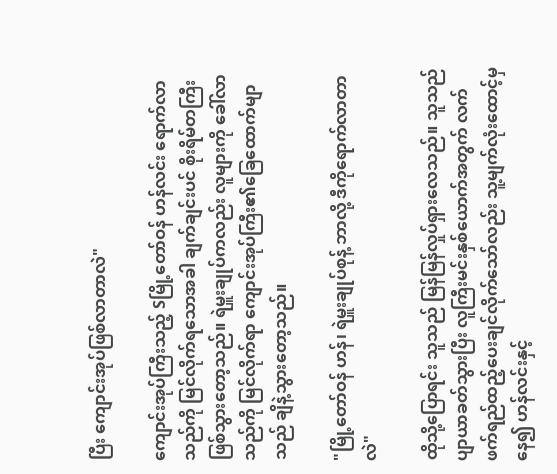ပြီး ကျောင်းအုပ်ဖြစ်လာတာလဲ"

ကျောင်းအုပ်ကြီးသည့် Sမြို့တော်ဝန် ဟန်လင်း ရောက်လာသည်ကို မြင်လိုက်ရသောအခါ ချက်ချင်းပင် စိုးရိမ်တကြီးဖြစ်သွားတော့သည်။ ရဲမှူးချုပ်ကလည်း လူများကို ခေါ်လာသည်ကို မြင်လိုက်ရာ ကျောင်းအုပ်ကြီး၏ခြေထောက်မျာသည် ချိနဲ့သွားတော့သည်။

"မြို့တော်ဝန် ဟန်၊ ရဲမှူးချုပ်စုန့် ဘာလို့ ဒီကိုရောက်လာတာလဲ"

ထိုသို့ပြောရင်း သူသည် မြန်မြန်လှုပ်ရှားလေသည်။ သူသည် ပျာယာခတ်သွားပြီး လူကြီးမင်းနှစ်ယောက်အတွက် လက်ဖက်ရည်ထည့်ပေးချင်လိုက်သော်လည်း သူ့မျက်လုံးထောင့်မှနေ၍ ဟန်လင်းနှင့်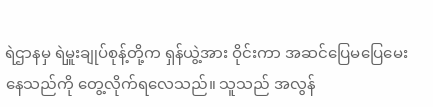ရဲဌာနမှ ရဲမှူးချုပ်စုန့်တို့က ရှန်ယွဲ့အား ဝိုင်းကာ အဆင်ပြေမပြေမေးနေသည်ကို တွေ့လိုက်ရလေသည်။ သူသည် အလွန်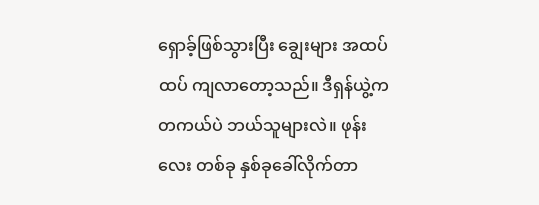ရှောခ့်ဖြစ်သွားပြီး ချွေးများ အထပ်ထပ် ကျလာတော့သည်။ ဒီရှန်ယွဲ့က တကယ်ပဲ ဘယ်သူများလဲ။ ဖုန်းလေး တစ်ခု နှစ်ခုခေါ်လိုက်တာ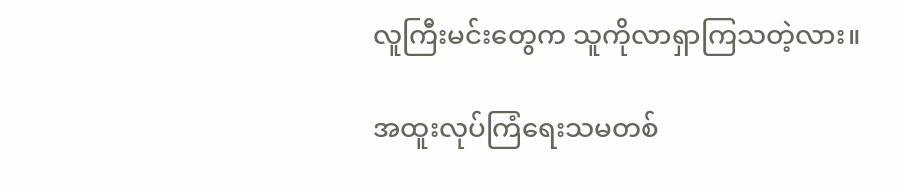လူကြီးမင်းတွေက သူကိုလာရှာကြသတဲ့လား။

အထူးလုပ်ကြံရေးသမတစ်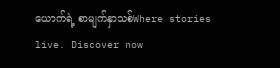ယောက်ရဲ့ စာမျက်နှာသစ်Where stories live. Discover now